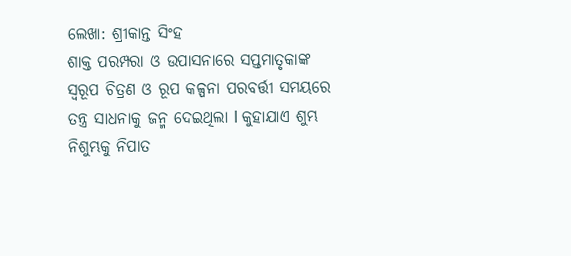ଲେଖା: ଶ୍ରୀକାନ୍ତ ସିଂହ
ଶାକ୍ତ ପରମ୍ପରା ଓ ଉପାସନାରେ ସପ୍ତମାତୃକାଙ୍କ ସ୍ୱରୂପ ଚିତ୍ରଣ ଓ ରୂପ କଳ୍ପନା ପରବର୍ତ୍ତୀ ସମୟରେ ତନ୍ତ୍ର ସାଧନାକୁ ଜନ୍ମ ଦେଇଥିଲା l କୁହାଯାଏ ଶୁମ୍ଭ ନିଶୁମ୍ଭକୁ ନିପାତ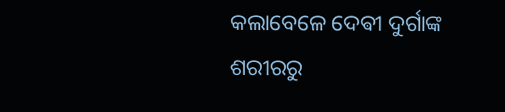କଲାବେଳେ ଦେଵୀ ଦୁର୍ଗାଙ୍କ ଶରୀରରୁ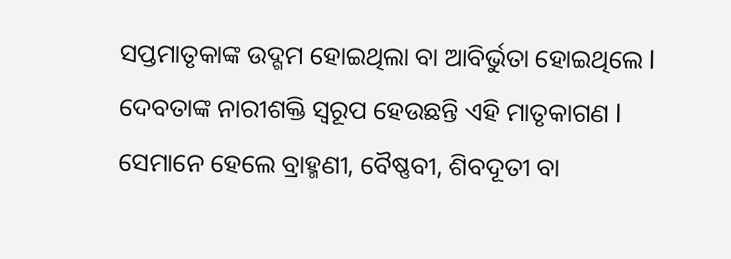ସପ୍ତମାତୃକାଙ୍କ ଉଦ୍ଗମ ହୋଇଥିଲା ବା ଆବିର୍ଭୁତା ହୋଇଥିଲେ l ଦେବତାଙ୍କ ନାରୀଶକ୍ତି ସ୍ୱରୂପ ହେଉଛନ୍ତି ଏହି ମାତୃକାଗଣ l ସେମାନେ ହେଲେ ବ୍ରାହ୍ମଣୀ, ବୈଷ୍ଣବୀ, ଶିବଦୂତୀ ବା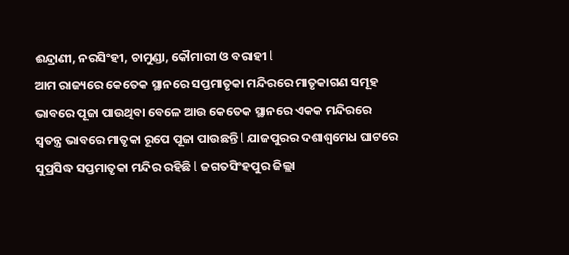ଈନ୍ଦ୍ରାଣୀ, ନରସିଂହୀ, ଚାମୁଣ୍ଡା, କୌମାରୀ ଓ ବରାହୀ l
ଆମ ରାଜ୍ୟରେ କେତେକ ସ୍ଥାନରେ ସପ୍ତମାତୃକା ମନ୍ଦିରରେ ମାତୃକାଗଣ ସମୂହ ଭାବରେ ପୂଜା ପାଉଥିବା ବେଳେ ଆଉ କେତେକ ସ୍ଥାନରେ ଏକକ ମନ୍ଦିରରେ ସ୍ୱତନ୍ତ୍ର ଭାବରେ ମାତୃକା ରୂପେ ପୂଜା ପାଉଛନ୍ତି l ଯାଜପୁରର ଦଶାଶ୍ଵମେଧ ଘାଟରେ ସୁପ୍ରସିଦ୍ଧ ସପ୍ତମାତୃକା ମନ୍ଦିର ରହିଛି l ଜଗତସିଂହପୁର ଜିଲ୍ଲା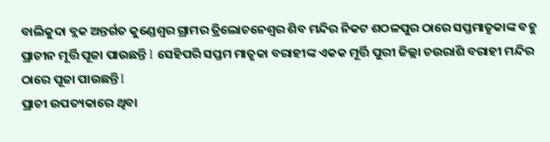ବାଲିକୁଦା ବ୍ଲକ ଅନ୍ତର୍ଗତ କୁଣ୍ଡେଶ୍ୱର ଗ୍ରାମର ତ୍ରିଲୋଚନେଶ୍ୱର ଶିବ ମନ୍ଦିର ନିକଟ ଶଠଳପୁର ଠାରେ ସପ୍ତମାତୃକାଙ୍କ ବହୁ ପ୍ରାଚୀନ ମୂର୍ତ୍ତି ପୂଜା ପାଉଛନ୍ତି l ସେହିପରି ସପ୍ତମ ମାତୃକା ବରାହୀଙ୍କ ଏକକ ମୂର୍ତ୍ତି ପୁରୀ ଜିଲ୍ଲା ଚଉରାଶି ବରାହୀ ମନ୍ଦିର ଠାରେ ପୂଜା ପାଉଛନ୍ତି l
ପ୍ରାଚୀ ଉପତ୍ୟକାରେ ଥିବା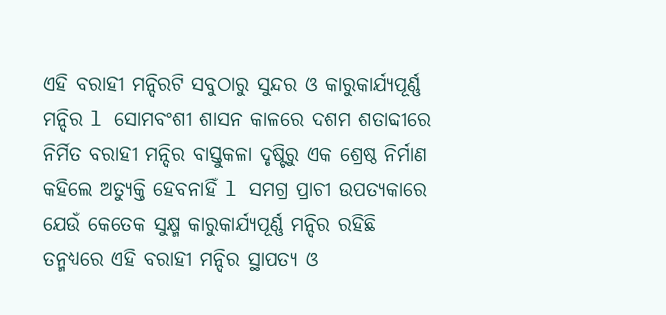ଏହି ବରାହୀ ମନ୍ଦିରଟି ସବୁଠାରୁ ସୁନ୍ଦର ଓ କାରୁକାର୍ଯ୍ୟପୂର୍ଣ୍ଣ ମନ୍ଦିର l ସୋମବଂଶୀ ଶାସନ କାଳରେ ଦଶମ ଶତାବ୍ଦୀରେ ନିର୍ମିତ ବରାହୀ ମନ୍ଦିର ବାସ୍ତୁକଳା ଦୃଷ୍ଟିରୁ ଏକ ଶ୍ରେଷ୍ଠ ନିର୍ମାଣ କହିଲେ ଅତ୍ୟୁକ୍ତି ହେବନାହିଁ l ସମଗ୍ର ପ୍ରାଚୀ ଉପତ୍ୟକାରେ ଯେଉଁ କେତେକ ସୁକ୍ଷ୍ମ କାରୁକାର୍ଯ୍ୟପୂର୍ଣ୍ଣ ମନ୍ଦିର ରହିଛି ତନ୍ମଧ୍ୟରେ ଏହି ବରାହୀ ମନ୍ଦିର ସ୍ଥାପତ୍ୟ ଓ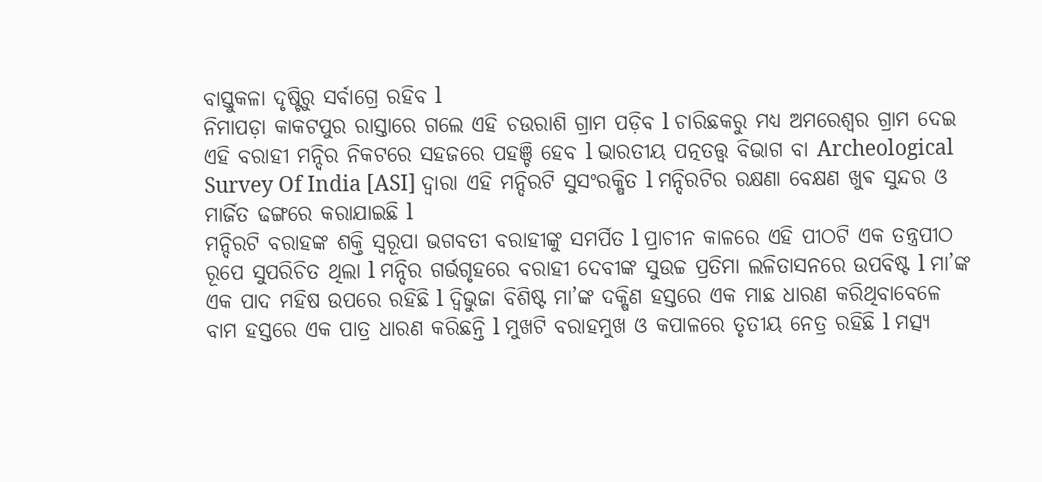ବାସ୍ତୁକଳା ଦୃଷ୍ଟିରୁ ସର୍ବାଗ୍ରେ ରହିବ l
ନିମାପଡ଼ା କାକଟପୁର ରାସ୍ତାରେ ଗଲେ ଏହି ଚଉରାଶି ଗ୍ରାମ ପଡ଼ିବ l ଚାରିଛକରୁ ମଧ୍ୟ ଅମରେଶ୍ୱର ଗ୍ରାମ ଦେଇ ଏହି ବରାହୀ ମନ୍ଦିର ନିକଟରେ ସହଜରେ ପହଞ୍ଚି ହେବ l ଭାରତୀୟ ପତ୍ନତତ୍ତ୍ୱ ବିଭାଗ ବା Archeological Survey Of India [ASI] ଦ୍ୱାରା ଏହି ମନ୍ଦିରଟି ସୁସଂରକ୍ଷିତ l ମନ୍ଦିରଟିର ରକ୍ଷଣା ବେକ୍ଷଣ ଖୁଵ ସୁନ୍ଦର ଓ ମାର୍ଜିତ ଢଙ୍ଗରେ କରାଯାଇଛି l
ମନ୍ଦିରଟି ବରାହଙ୍କ ଶକ୍ତି ସ୍ୱରୂପା ଭଗବତୀ ବରାହୀଙ୍କୁ ସମର୍ପିତ l ପ୍ରାଚୀନ କାଳରେ ଏହି ପୀଠଟି ଏକ ତନ୍ତ୍ରପୀଠ ରୂପେ ସୁପରିଚିତ ଥିଲା l ମନ୍ଦିର ଗର୍ଭଗୃହରେ ବରାହୀ ଦେବୀଙ୍କ ସୁଉଚ୍ଚ ପ୍ରତିମା ଲଳିତାସନରେ ଉପବିଷ୍ଟ l ମା’ଙ୍କ ଏକ ପାଦ ମହିଷ ଉପରେ ରହିଛି l ଦ୍ବିଭୁଜା ବିଶିଷ୍ଟ ମା’ଙ୍କ ଦକ୍ଷିଣ ହସ୍ତରେ ଏକ ମାଛ ଧାରଣ କରିଥିବାବେଳେ ବାମ ହସ୍ତରେ ଏକ ପାତ୍ର ଧାରଣ କରିଛନ୍ତି l ମୁଖଟି ବରାହମୁଖ ଓ କପାଳରେ ତୃତୀୟ ନେତ୍ର ରହିଛି l ମତ୍ସ୍ୟ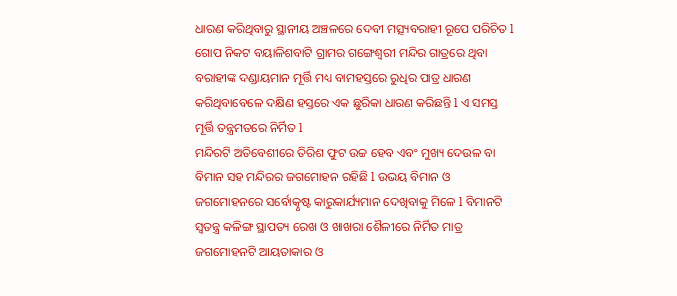ଧାରଣ କରିଥିବାରୁ ସ୍ଥାନୀୟ ଅଞ୍ଚଳରେ ଦେବୀ ମତ୍ସ୍ୟବରାହୀ ରୂପେ ପରିଚିତ l
ଗୋପ ନିକଟ ବୟାଳିଶବାଟି ଗ୍ରାମର ଗଙ୍ଗେଶ୍ୱରୀ ମନ୍ଦିର ଗାତ୍ରରେ ଥିବା ବରାହୀଙ୍କ ଦଣ୍ଡାୟମାନ ମୂର୍ତ୍ତି ମଧ୍ୟ ବାମହସ୍ତରେ ରୁଧିର ପାତ୍ର ଧାରଣ କରିଥିବାବେଳେ ଦକ୍ଷିଣ ହସ୍ତରେ ଏକ ଛୁରିକା ଧାରଣ କରିଛନ୍ତି l ଏ ସମସ୍ତ ମୂର୍ତ୍ତି ତନ୍ତ୍ରମତରେ ନିର୍ମିତ l
ମନ୍ଦିରଟି ଅତିବେଶୀରେ ତିରିଶ ଫୁଟ ଉଚ୍ଚ ହେବ ଏବଂ ମୁଖ୍ୟ ଦେଉଳ ବା ବିମାନ ସହ ମନ୍ଦିରର ଜଗମୋହନ ରହିଛି l ଉଭୟ ବିମାନ ଓ ଜଗମୋହନରେ ସର୍ବୋତ୍କୃଷ୍ଟ କାରୁକାର୍ଯ୍ୟମାନ ଦେଖିବାକୁ ମିଳେ l ବିମାନଟି ସ୍ୱତନ୍ତ୍ର କଳିଙ୍ଗ ସ୍ଥାପତ୍ୟ ରେଖ ଓ ଖାଖରା ଶୈଳୀରେ ନିର୍ମିତ ମାତ୍ର ଜଗମୋହନଟି ଆୟତାକାର ଓ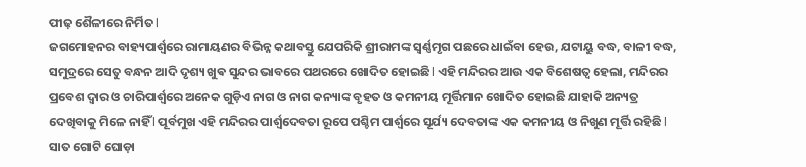ପୀଢ଼ ଶୈଳୀରେ ନିର୍ମିତ l
ଜଗମୋହନର ବାହ୍ୟପାର୍ଶ୍ଵରେ ରାମାୟଣର ବିଭିନ୍ନ କଥାବସ୍ତୁ ଯେପରିକି ଶ୍ରୀରାମଙ୍କ ସ୍ବର୍ଣ୍ଣମୃଗ ପଛରେ ଧାଇଁବା ହେଉ, ଯଟାୟୁ ବଦ୍ଧ, ବାଳୀ ବଦ୍ଧ, ସମୁଦ୍ରରେ ସେତୁ ବନ୍ଧନ ଆଦି ଦୃଶ୍ୟ ଖୁଵ ସୁନ୍ଦର ଭାବରେ ପଥରରେ ଖୋଦିତ ହୋଇଛି l ଏହି ମନ୍ଦିରର ଆଉ ଏକ ବିଶେଷତ୍ୱ ହେଲା, ମନ୍ଦିରର ପ୍ରବେଶ ଦ୍ୱାର ଓ ଚାରିପାର୍ଶ୍ୱରେ ଅନେକ ଗୁଡ଼ିଏ ନାଗ ଓ ନାଗ କନ୍ୟାଙ୍କ ବୃହତ ଓ କମନୀୟ ମୂର୍ତ୍ତିମାନ ଖୋଦିତ ହୋଇଛି ଯାହାକି ଅନ୍ୟତ୍ର ଦେଖିବାକୁ ମିଳେ ନାହିଁ l ପୂର୍ବମୁଖ ଏହି ମନ୍ଦିରର ପାର୍ଶ୍ଵଦେବତା ରୂପେ ପଶ୍ଚିମ ପାର୍ଶ୍ୱରେ ସୂର୍ଯ୍ୟ ଦେବତାଙ୍କ ଏକ କମନୀୟ ଓ ନିଖୁଣ ମୂର୍ତ୍ତି ରହିଛି l ସାତ ଗୋଟି ଘୋଡ଼ା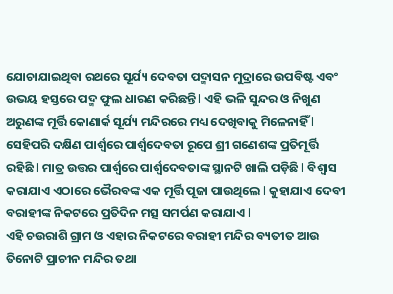ଯୋଚାଯାଇଥିବା ରଥରେ ସୂର୍ଯ୍ୟ ଦେବତା ପଦ୍ମାସନ ମୁଦ୍ରାରେ ଉପବିଷ୍ଟ ଏବଂ ଉଭୟ ହସ୍ତରେ ପଦ୍ମ ଫୁଲ ଧାରଣ କରିଛନ୍ତି l ଏହି ଭଳି ସୁନ୍ଦର ଓ ନିଖୁଣ ଅରୁଣଙ୍କ ମୂର୍ତ୍ତି କୋଣାର୍କ ସୂର୍ଯ୍ୟ ମନ୍ଦିରରେ ମଧ୍ୟ ଦେଖିବାକୁ ମିଳେନାହିଁ l
ସେହିପରି ଦକ୍ଷିଣ ପାର୍ଶ୍ୱରେ ପାର୍ଶ୍ଵଦେବତା ରୂପେ ଶ୍ରୀ ଗଣେଶଙ୍କ ପ୍ରତିମୂର୍ତ୍ତି ରହିଛି l ମାତ୍ର ଉତ୍ତର ପାର୍ଶ୍ୱରେ ପାର୍ଶ୍ଵଦେବତାଙ୍କ ସ୍ଥାନଟି ଖାଲି ପଡ଼ିଛି l ବିଶ୍ୱାସ କରାଯାଏ ଏଠାରେ ଭୈରବଙ୍କ ଏକ ମୂର୍ତ୍ତି ପୂଜା ପାଉଥିଲେ l କୁହାଯାଏ ଦେବୀ ବରାହୀଙ୍କ ନିକଟରେ ପ୍ରତିଦିନ ମତ୍ସ ସମର୍ପଣ କରାଯାଏ l
ଏହି ଚଉରାଶି ଗ୍ରାମ ଓ ଏହାର ନିକଟରେ ବରାହୀ ମନ୍ଦିର ବ୍ୟତୀତ ଆଉ ତିନୋଟି ପ୍ରାଚୀନ ମନ୍ଦିର ତଥା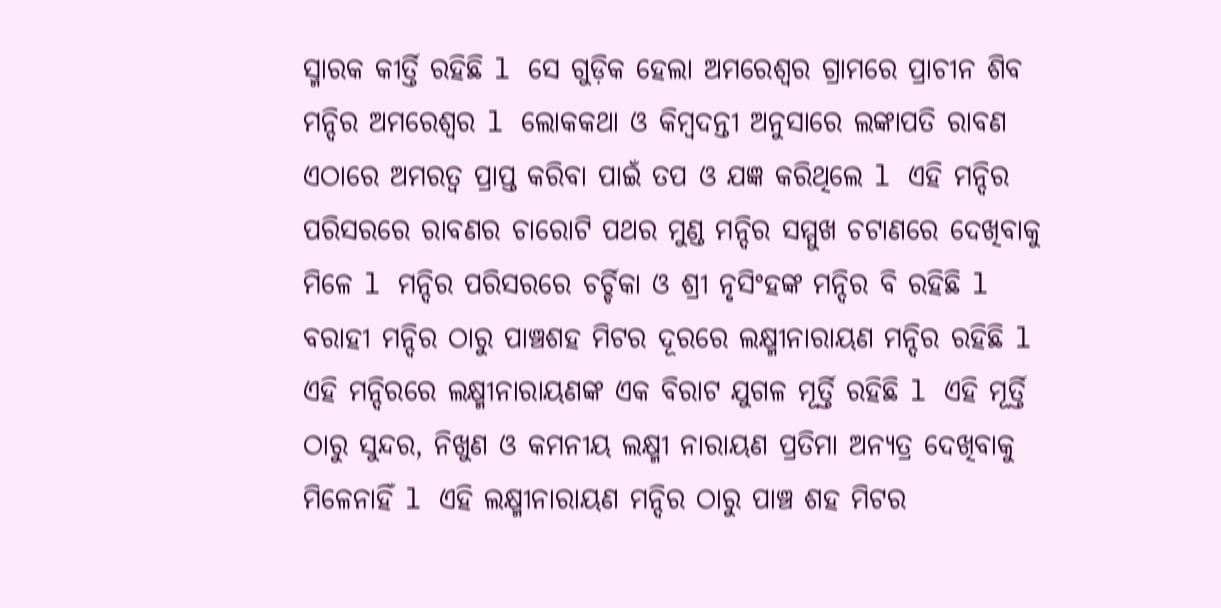ସ୍ମାରକ କୀର୍ତ୍ତି ରହିଛି l ସେ ଗୁଡ଼ିକ ହେଲା ଅମରେଶ୍ୱର ଗ୍ରାମରେ ପ୍ରାଚୀନ ଶିବ ମନ୍ଦିର ଅମରେଶ୍ୱର l ଲୋକକଥା ଓ କିମ୍ବଦନ୍ତୀ ଅନୁସାରେ ଲଙ୍କାପତି ରାବଣ ଏଠାରେ ଅମରତ୍ୱ ପ୍ରାପ୍ତ କରିବା ପାଇଁ ତପ ଓ ଯଜ୍ଞ କରିଥିଲେ l ଏହି ମନ୍ଦିର ପରିସରରେ ରାବଣର ଚାରୋଟି ପଥର ମୁଣ୍ଡ ମନ୍ଦିର ସମ୍ମୁଖ ଚଟାଣରେ ଦେଖିବାକୁ ମିଳେ l ମନ୍ଦିର ପରିସରରେ ଚର୍ଚ୍ଚିକା ଓ ଶ୍ରୀ ନୃସିଂହଙ୍କ ମନ୍ଦିର ବି ରହିଛି l
ବରାହୀ ମନ୍ଦିର ଠାରୁ ପାଞ୍ଚଶହ ମିଟର ଦୂରରେ ଲକ୍ଷ୍ମୀନାରାୟଣ ମନ୍ଦିର ରହିଛି l ଏହି ମନ୍ଦିରରେ ଲକ୍ଷ୍ମୀନାରାୟଣଙ୍କ ଏକ ବିରାଟ ଯୁଗଳ ମୂର୍ତ୍ତି ରହିଛି l ଏହି ମୂର୍ତ୍ତି ଠାରୁ ସୁନ୍ଦର, ନିଖୁଣ ଓ କମନୀୟ ଲକ୍ଷ୍ମୀ ନାରାୟଣ ପ୍ରତିମା ଅନ୍ୟତ୍ର ଦେଖିବାକୁ ମିଳେନାହିଁ l ଏହି ଲକ୍ଷ୍ମୀନାରାୟଣ ମନ୍ଦିର ଠାରୁ ପାଞ୍ଚ ଶହ ମିଟର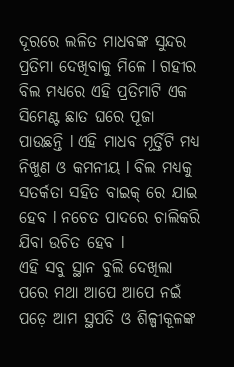ଦୂରରେ ଲଳିତ ମାଧବଙ୍କ ସୁନ୍ଦର ପ୍ରତିମା ଦେଖିବାକୁ ମିଳେ l ଗହୀର ବିଲ ମଧ୍ୟରେ ଏହି ପ୍ରତିମାଟି ଏକ ସିମେଣ୍ଟ ଛାତ ଘରେ ପୂଜା ପାଉଛନ୍ତି l ଏହି ମାଧବ ମୂର୍ତ୍ତିଟି ମଧ୍ୟ ନିଖୁଣ ଓ କମନୀୟ l ବିଲ ମଧ୍ୟକୁ ସତର୍କତା ସହିତ ବାଇକ୍ ରେ ଯାଇ ହେବ l ନଚେତ ପାଦରେ ଚାଲିକରି ଯିବା ଉଚିତ ହେବ l
ଏହି ସବୁ ସ୍ଥାନ ବୁଲି ଦେଖିଲା ପରେ ମଥା ଆପେ ଆପେ ନଇଁ ପଡ଼େ ଆମ ସ୍ଥପତି ଓ ଶିଳ୍ପୀକୂଳଙ୍କ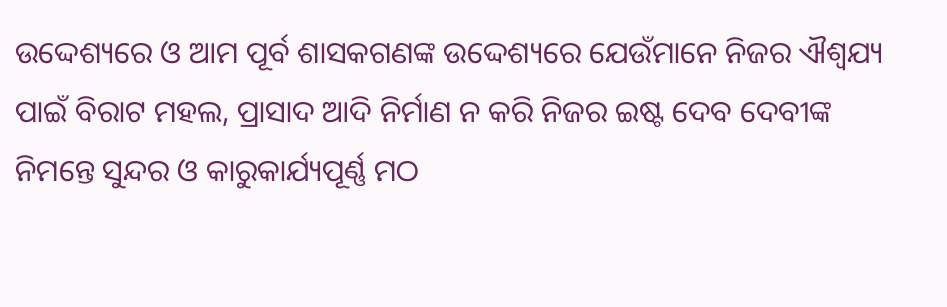ଉଦ୍ଦେଶ୍ୟରେ ଓ ଆମ ପୂର୍ବ ଶାସକଗଣଙ୍କ ଉଦ୍ଦେଶ୍ୟରେ ଯେଉଁମାନେ ନିଜର ଐଶ୍ଵଯ୍ୟ ପାଇଁ ବିରାଟ ମହଲ, ପ୍ରାସାଦ ଆଦି ନିର୍ମାଣ ନ କରି ନିଜର ଇଷ୍ଟ ଦେବ ଦେବୀଙ୍କ ନିମନ୍ତେ ସୁନ୍ଦର ଓ କାରୁକାର୍ଯ୍ୟପୂର୍ଣ୍ଣ ମଠ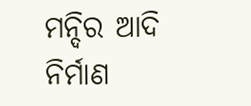ମନ୍ଦିର ଆଦି ନିର୍ମାଣ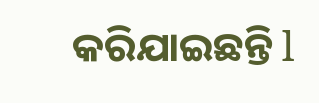କରିଯାଇଛନ୍ତି l